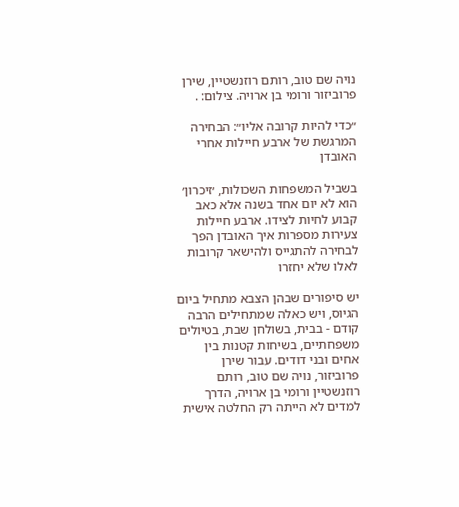נויה שם טוב, רותם רוזנשטיין, שירן פרוביזור ורומי בן ארויה. צילום: .

״כדי להיות קרובה אליו״: הבחירה המרגשת של ארבע חיילות אחרי האובדן

בשביל המשפחות השכולות, ׳זיכרון׳ הוא לא יום אחד בשנה אלא כאב קבוע לחיות לצידו. ארבע חיילות צעירות מספרות איך האובדן הפך לבחירה להתגייס ולהישאר קרובות לאלו שלא יחזרו

יש סיפורים שבהן הצבא מתחיל ביום הגיוס, ויש כאלה שמתחילים הרבה קודם - בבית, בשולחן שבת, בטיולים משפחתיים, בשיחות קטנות בין אחים ובני דודים. עבור שירן פרוביזור, נויה שם טוב, רותם רוזנשטיין ורומי בן ארויה, הדרך למדים לא הייתה רק החלטה אישית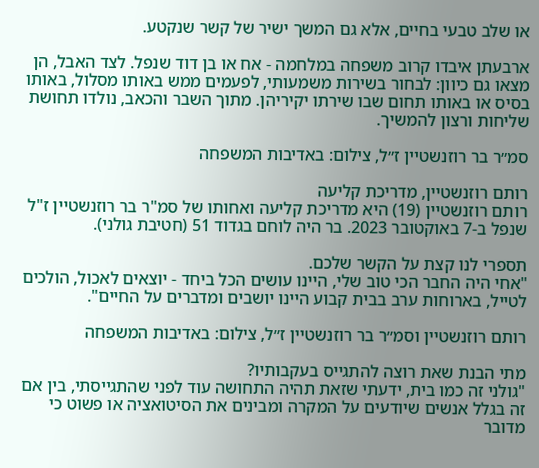או שלב טבעי בחיים, אלא גם המשך ישיר של קשר שנקטע.

ארבעתן איבדו קרוב משפחה במלחמה - אח או בן דוד שנפל. לצד האבל, הן מצאו גם כיוון: לבחור בשירות משמעותי, לפעמים ממש באותו מסלול, באותו בסיס או באותו תחום שבו שירתו יקיריהן. מתוך השבר והכאב, נולדו תחושת שליחות ורצון להמשיך.

סמ״ר בר רוזנשטיין ז״ל, צילום: באדיבות המשפחה

רותם רוזנשטיין, מדריכת קליעה
רותם רוזנשטיין (19) היא מדריכת קליעה ואחותו של סמ"ר בר רוזנשטיין ז"ל שנפל ב-7 באוקטובר 2023. בר היה לוחם בגדוד 51 (חטיבת גולני).

תספרי לנו קצת על הקשר שלכם.
"אחי היה החבר הכי טוב שלי, היינו עושים הכל ביחד - יוצאים לאכול, הולכים לטייל, בארוחות ערב בבית קבוע היינו יושבים ומדברים על החיים".

רותם רוזנשטיין וסמ״ר בר רוזנשטיין ז״ל, צילום: באדיבות המשפחה

מתי הבנת שאת רוצה להתגייס בעקבותיו?
"גולני זה כמו בית, ידעתי שזאת תהיה התחושה עוד לפני שהתגייסתי, בין אם זה בגלל אנשים שיודעים על המקרה ומבינים את הסיטואציה או פשוט כי מדובר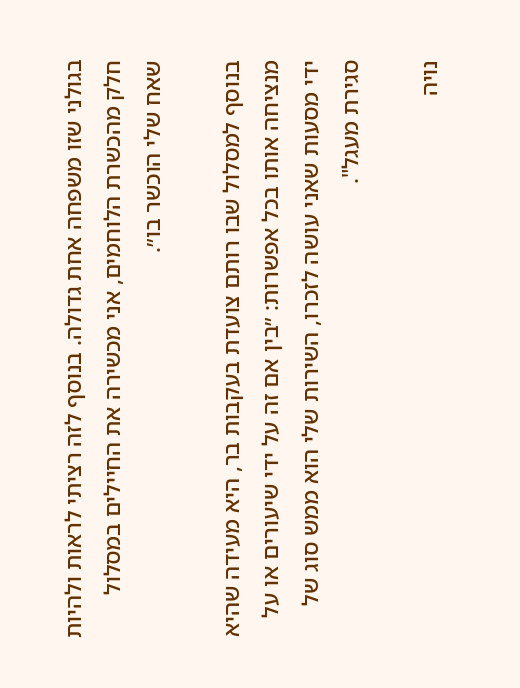בגולני שזו משפחה אחת גדולה. בנוסף לזה רציתי לראות ולהיות חלק מהכשרת הלוחמים, אני מכשירה את החיילים במסלול שאח שלי הוכשר בו״.

בנוסף למסלול שבו רותם צועדת בעקבות בר, היא מעידה שהיא מנציחה אותו בכל אפשרות: ״בין אם זה על ידי שיעורים או על ידי מסעות שאני עושה לזכרו, השירות שלי הוא ממש סוג של סגירת מעגל".

נויה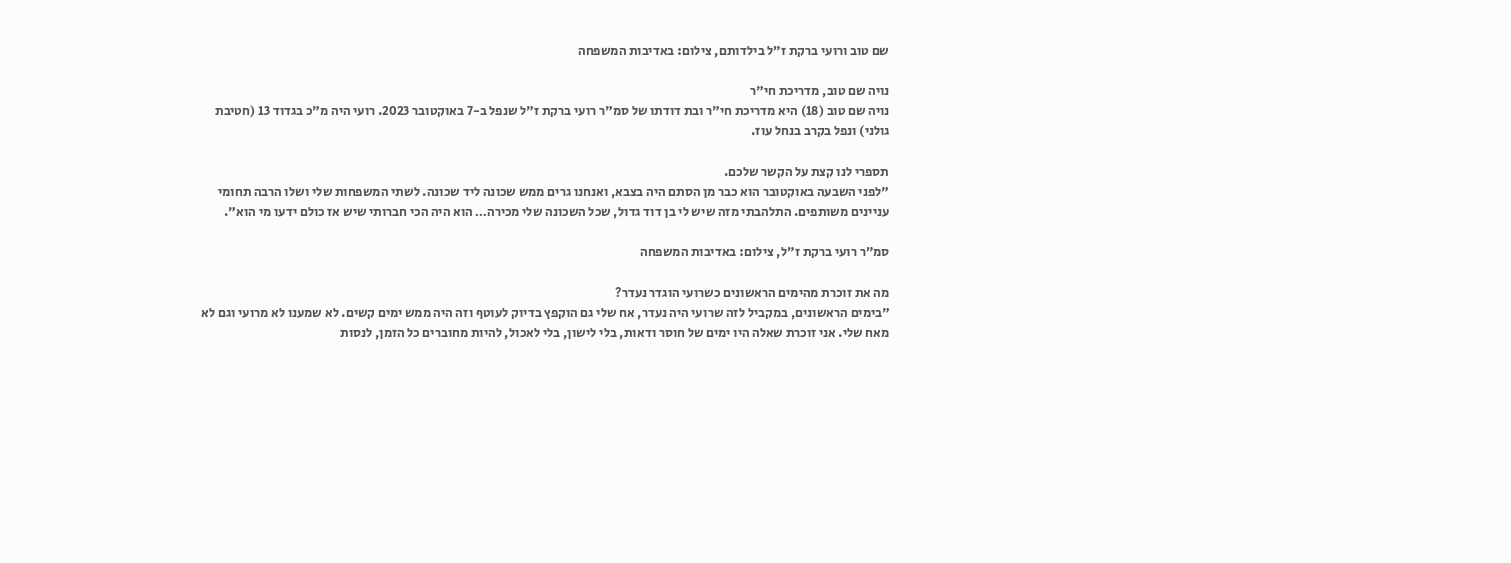שם טוב ורועי ברקת ז״ל בילדותם, צילום: באדיבות המשפחה

נויה שם טוב, מדריכת חי"ר
נויה שם טוב (18) היא מדריכת חי"ר ובת דודתו של סמ"ר רועי ברקת ז"ל שנפל ב-7 באוקטובר 2023. רועי היה מ"כ בגדוד 13 (חטיבת גולני) ונפל בקרב בנחל עוז.

תספרי לנו קצת על הקשר שלכם.
"לפני השבעה באוקטובר הוא כבר מן הסתם היה בצבא, ואנחנו גרים ממש שכונה ליד שכונה. לשתי המשפחות שלי ושלו הרבה תחומי עניינים משותפים. התלהבתי מזה שיש לי בן דוד גדול, שכל השכונה שלי מכירה… הוא היה הכי חברותי שיש אז כולם ידעו מי הוא".

סמ״ר רועי ברקת ז״ל, צילום: באדיבות המשפחה

מה את זוכרת מהימים הראשונים כשרועי הוגדר נעדר?
"בימים הראשונים, במקביל לזה שרועי היה נעדר, אח שלי גם הוקפץ בדיוק לעוטף וזה היה ממש ימים קשים. לא שמענו לא מרועי וגם לא מאח שלי. אני זוכרת שאלה היו ימים של חוסר ודאות, בלי לישון, בלי לאכול, להיות מחוברים כל הזמן, לנסות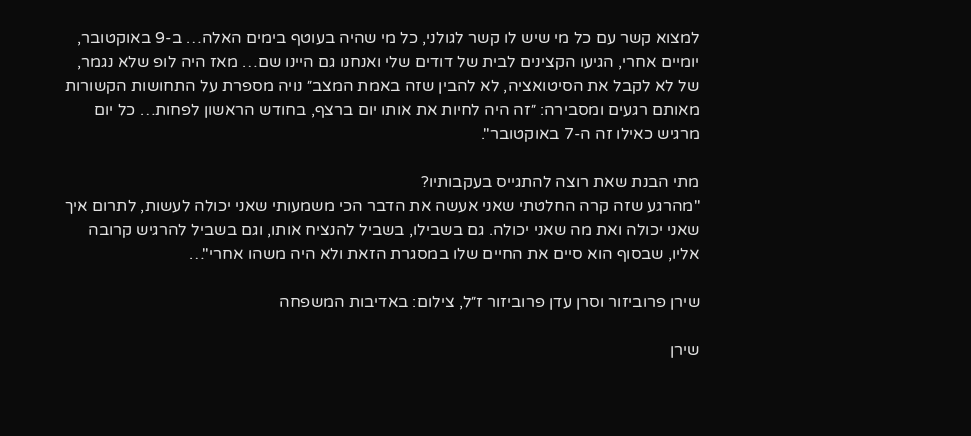למצוא קשר עם כל מי שיש לו קשר לגולני, כל מי שהיה בעוטף בימים האלה… ב-9 באוקטובר, יומיים אחרי, הגיעו הקצינים לבית של דודים שלי ואנחנו גם היינו שם… מאז היה לופ שלא נגמר, של לא לקבל את הסיטואציה, לא להבין שזה באמת המצב״ נויה מספרת על התחושות הקשורות מאותם רגעים ומסבירה: ״זה היה לחיות את אותו יום ברצף, בחודש הראשון לפחות… כל יום מרגיש כאילו זה ה-7 באוקטובר".

מתי הבנת שאת רוצה להתגייס בעקבותיו?
"מהרגע שזה קרה החלטתי שאני אעשה את הדבר הכי משמעותי שאני יכולה לעשות, לתרום איך שאני יכולה ואת מה שאני יכולה. גם בשבילו, בשביל להנציח אותו, וגם בשביל להרגיש קרובה אליו, שבסוף הוא סיים את החיים שלו במסגרת הזאת ולא היה משהו אחרי"…

שירן פרוביזור וסרן עדן פרוביזור ז״ל, צילום: באדיבות המשפחה

שירן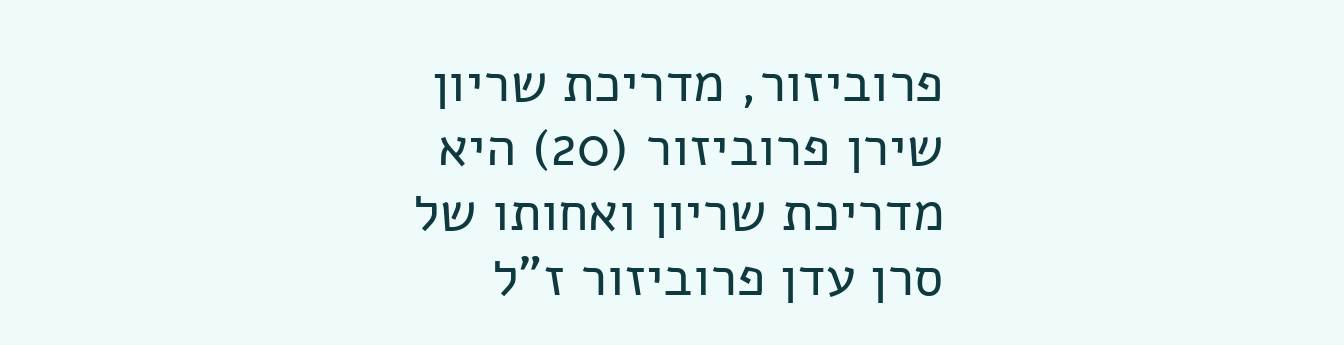פרוביזור, מדריכת שריון
שירן פרוביזור (20) היא מדריכת שריון ואחותו של סרן עדן פרוביזור ז"ל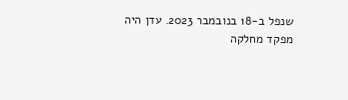שנפל ב-18 בנובמבר 2023. עדן היה מפקד מחלקה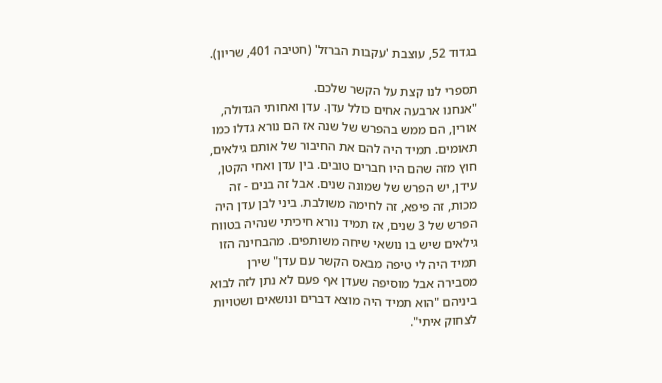בגדוד 52, עוצבת 'עקבות הברזל' (חטיבה 401, שריון).

תספרי לנו קצת על הקשר שלכם.
"אנחנו ארבעה אחים כולל עדן. עדן ואחותי הגדולה, אורין, הם ממש בהפרש של שנה אז הם נורא גדלו כמו תאומים. תמיד היה להם את החיבור של אותם גילאים, חוץ מזה שהם היו חברים טובים. בין עדן ואחי הקטן, עידן, יש הפרש של שמונה שנים. אבל זה בנים - זה מכות, זה פיפא, זה לחימה משולבת. ביני לבן עדן היה הפרש של 3 שנים, אז תמיד נורא חיכיתי שנהיה בטווח גילאים שיש בו נושאי שיחה משותפים. מהבחינה הזו תמיד היה לי טיפה מבאס הקשר עם עדן" שירן מסבירה אבל מוסיפה שעדן אף פעם לא נתן לזה לבוא ביניהם "הוא תמיד היה מוצא דברים ונושאים ושטויות לצחוק איתי".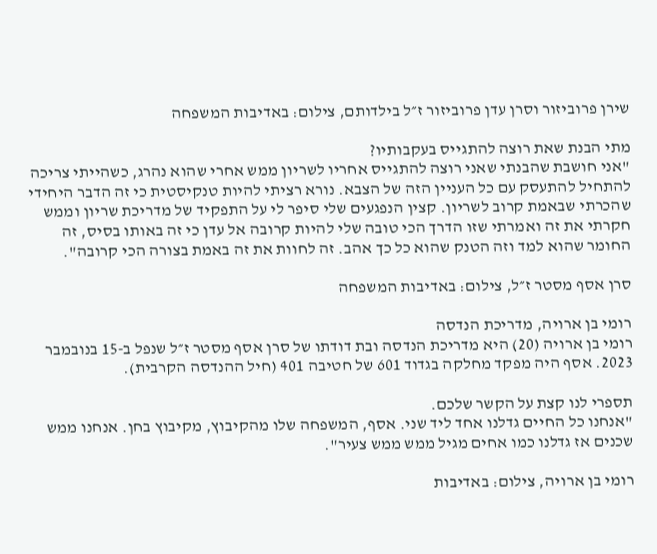שירן פרוביזור וסרן עדן פרוביזור ז״ל בילדותם, צילום: באדיבות המשפחה

מתי הבנת שאת רוצה להתגייס בעקבותיו?
"אני חושבת שהבנתי שאני רוצה להתגייס אחריו לשריון ממש אחרי שהוא נהרג, כשהייתי צריכה להתחיל להתעסק עם כל העניין הזה של הצבא. נורא רציתי להיות טנקיסטית כי זה הדבר היחידי שהכרתי שבאמת קרוב לשריון. קצין הנפגעים שלי סיפר לי על התפקיד של מדריכת שריון וממש חקרתי את זה ואמרתי שזו הדרך הכי טובה שלי להיות קרובה אל עדן כי זה באותו בסיס, זה החומר שהוא למד וזה הטנק שהוא כל כך אהב. זה לחוות את זה באמת בצורה הכי קרובה".

סרן אסף מסטר ז״ל, צילום: באדיבות המשפחה

רומי בן ארויה, מדריכת הנדסה
רומי בן ארויה (20) היא מדריכת הנדסה ובת דודתו של סרן אסף מסטר ז״ל שנפל ב-15 בנובמבר 2023. אסף היה מפקד מחלקה בגדוד 601 של חטיבה 401 (חיל ההנדסה הקרבית).

תספרי לנו קצת על הקשר שלכם.
"אנחנו כל החיים גדלנו אחד ליד שני. אסף, המשפחה שלו מהקיבוץ, מקיבוץ בחן. אנחנו ממש שכנים אז גדלנו כמו אחים מגיל ממש ממש צעיר".

רומי בן ארויה, צילום: באדיבות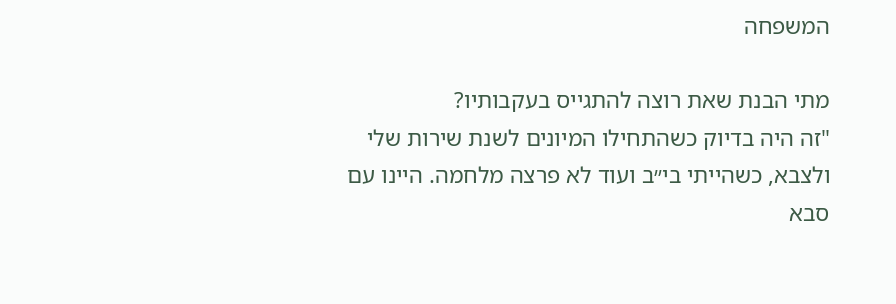המשפחה

מתי הבנת שאת רוצה להתגייס בעקבותיו?
"זה היה בדיוק כשהתחילו המיונים לשנת שירות שלי ולצבא, כשהייתי בי״ב ועוד לא פרצה מלחמה. היינו עם סבא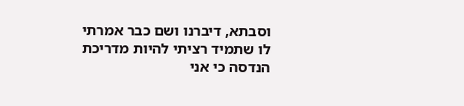וסבתא, דיברנו ושם כבר אמרתי לו שתמיד רציתי להיות מדריכת הנדסה כי אני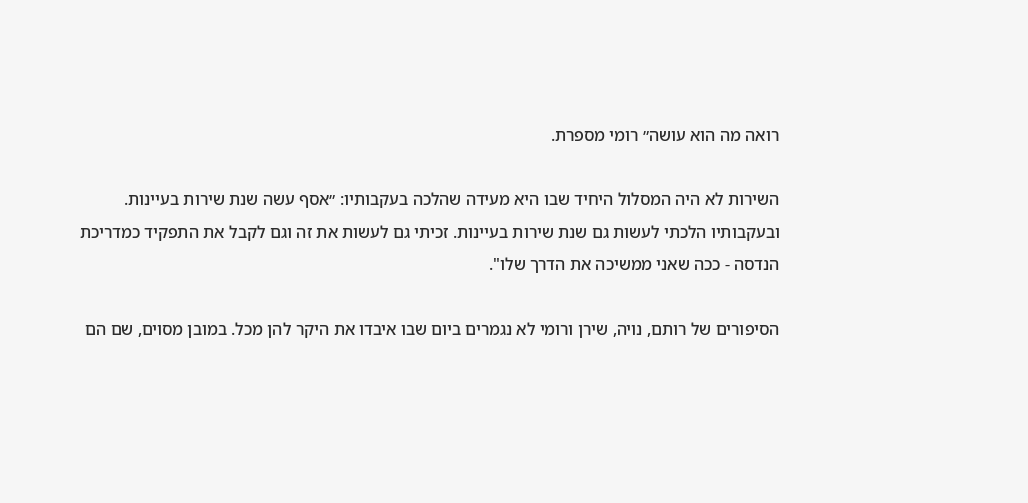רואה מה הוא עושה״ רומי מספרת.

השירות לא היה המסלול היחיד שבו היא מעידה שהלכה בעקבותיו: ״אסף עשה שנת שירות בעיינות. ובעקבותיו הלכתי לעשות גם שנת שירות בעיינות. זכיתי גם לעשות את זה וגם לקבל את התפקיד כמדריכת הנדסה - ככה שאני ממשיכה את הדרך שלו".

הסיפורים של רותם, נויה, שירן ורומי לא נגמרים ביום שבו איבדו את היקר להן מכל. במובן מסוים, שם הם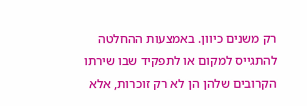רק משנים כיוון. באמצעות ההחלטה להתגייס למקום או לתפקיד שבו שירתו הקרובים שלהן הן לא רק זוכרות, אלא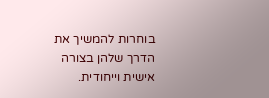בוחרות להמשיך את הדרך שלהן בצורה אישית וייחודית.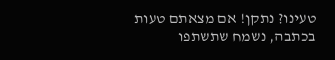טעינו? נתקן! אם מצאתם טעות בכתבה, נשמח שתשתפו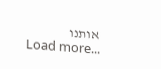אותנו
Load more...